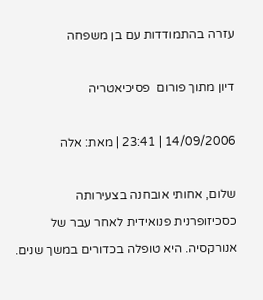עזרה בהתמודדות עם בן משפחה

דיון מתוך פורום  פסיכיאטריה

14/09/2006 | 23:41 | מאת: אלה

שלום, אחותי אובחנה בצעירותה כסכיזופרנית פנואידית לאחר עבר של אנורקסיה. היא טופלה בכדורים במשך שנים.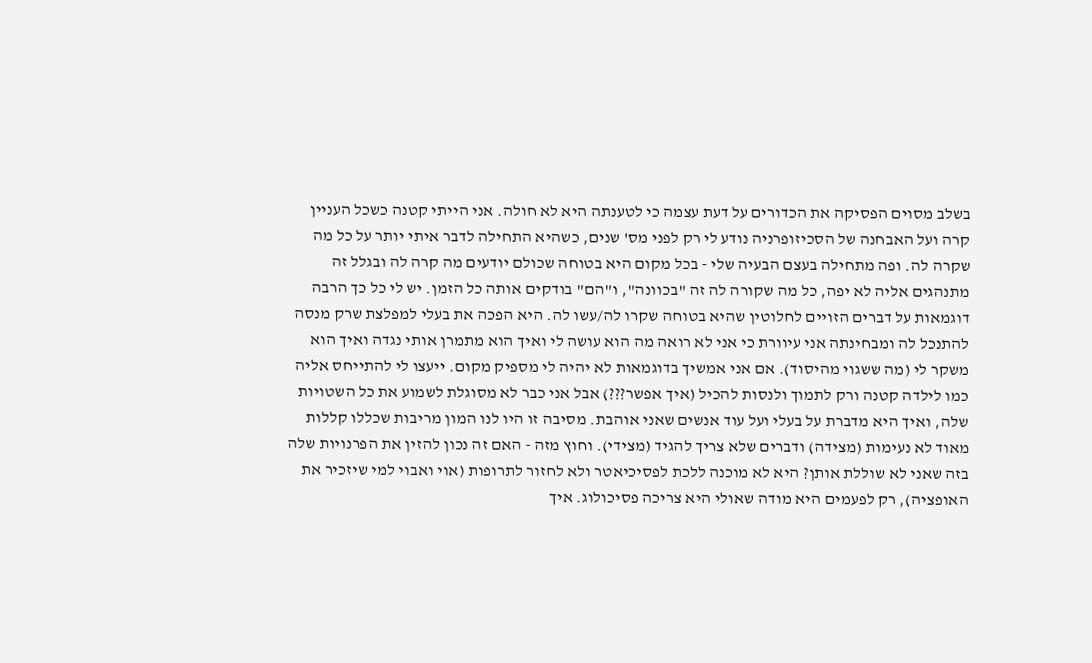בשלב מסוים הפסיקה את הכדורים על דעת עצמה כי לטענתה היא לא חולה. אני הייתי קטנה כשכל העניין קרה ועל האבחנה של הסכיזופרניה נודע לי רק לפני מס' שנים, כשהיא התחילה לדבר איתי יותר על כל מה שקרה לה. ופה מתחילה בעצם הבעיה שלי - בכל מקום היא בטוחה שכולם יודעים מה קרה לה ובגלל זה מתנהגים אליה לא יפה, כל מה שקורה לה זה "בכוונה", ו"הם" בודקים אותה כל הזמן. יש לי כל כך הרבה דוגמאות על דברים הזויים לחלוטין שהיא בטוחה שקרו לה/עשו לה. היא הפכה את בעלי למפלצת שרק מנסה להתנכל לה ומבחינתה אני עיוורת כי אני לא רואה מה הוא עושה לי ואיך הוא מתמרן אותי נגדה ואיך הוא משקר לי (מה ששגוי מהיסוד). אם אני אמשיך בדוגמאות לא יהיה לי מספיק מקום. ייעצו לי להתייחס אליה כמו לילדה קטנה ורק לתמוך ולנסות להכיל (איך אפשר???) אבל אני כבר לא מסוגלת לשמוע את כל השטויות שלה, ואיך היא מדברת על בעלי ועל עוד אנשים שאני אוהבת. מסיבה זו היו לנו המון מריבות שכללו קללות מאוד לא נעימות (מצידה) ודברים שלא צריך להגיד (מצידי). וחוץ מזה - האם זה נכון להזין את הפרנויות שלה בזה שאני לא שוללת אותן? היא לא מוכנה ללכת לפסיכיאטר ולא לחזור לתרופות (אוי ואבוי למי שיזכיר את האופציה), רק לפעמים היא מודה שאולי היא צריכה פסיכולוג. איך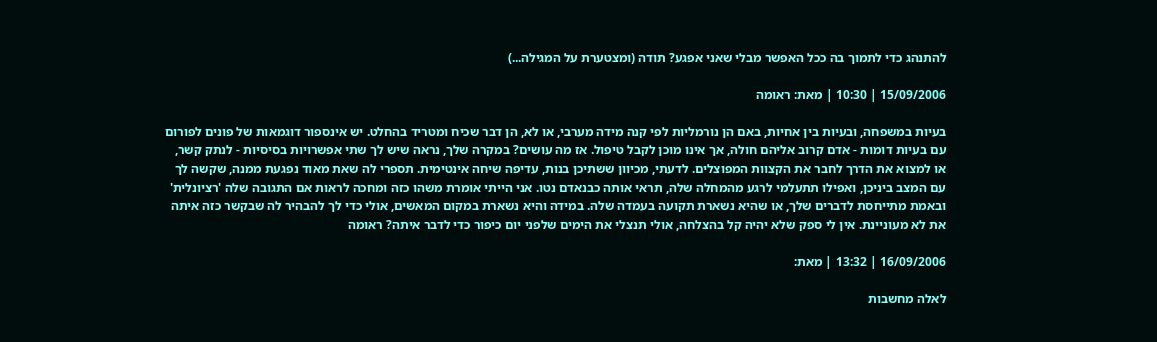להתנהג כדי לתמוך בה ככל האפשר מבלי שאני אפגע? תודה (ומצטערת על המגילה...)

15/09/2006 | 10:30 | מאת: ראומה

בעיות במשפחה, ובעיות בין אחיות, באם הן נורמליות לפי קנה מידה מערבי, או לא, הן דבר שכיח ומטריד בהחלט. יש אינספור דוגמאות של פונים לפורום עם בעיות דומות - אדם קרוב אליהם חולה, אך אינו מוכן לקבל טיפול. אז מה עושים? במקרה שלך, נראה שיש לך שתי אפשרויות בסיסיות - לנתק קשר, או למצוא את הדרך לחבר את הקצוות המפוצלים. לדעתי, מכיוון ששתיכן בנות, עדיפה שיחה אינטימית. תספרי לה שאת מאוד נפגעת ממנה, שקשה לך עם המצב ביניכן, ואפילו תתעלמי לרגע מהמחלה שלה, תראי אותה כבנאדם נטו. אני הייתי אומרת משהו כזה ומחכה לראות אם התגובה שלה 'רציונלית' ובאמת מתייחסת לדברים שלך, או שהיא נשארת תקועה בעמדה שלה. במידה והיא נשארת במקום המאשים, אולי כדי לך להבהיר לה שבקשר כזה איתה את לא מעוניינת. אין לי ספק שלא יהיה קל בהצלחה, אולי תנצלי את הימים שלפני יום כיפור כדי לדבר איתה? ראומה

16/09/2006 | 13:32 | מאת:

לאלה מחשבות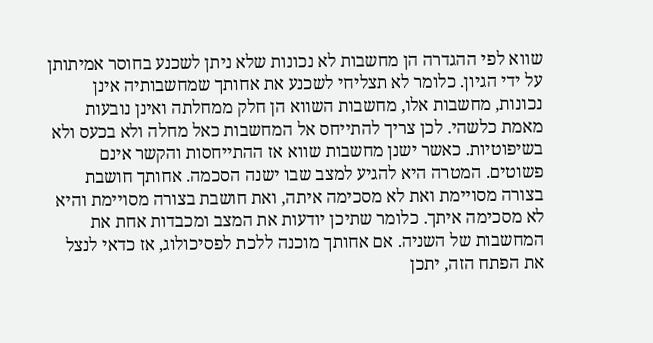שווא לפי ההגדרה הן מחשבות לא נכונות שלא ניתן לשכנע בחוסר אמיתותן על ידי הגיון. כלומר לא תצליחי לשכנע את אחותך שמחשבותיה אינן נכונות, מחשבות אלו, מחשבות השווא הן חלק ממחלתה ואינן נובעות מאמת כלשהי. לכן צריך להתייחס אל המחשבות כאל מחלה ולא בכעס ולא בשיפוטיות. כאשר ישנן מחשבות שווא אז ההתייחסות והקשר אינם פשוטים. המטרה היא להגיע למצב שבו ישנה הסכמה. אחותך חושבת בצורה מסויימת ואת לא מסכימה איתה, ואת חושבת בצורה מסויימת והיא לא מסכימה איתך. כלומר שתיכן יודעות את המצב ומכבדות אחת את המחשבות של השניה. אם אחותך מוכנה ללכת לפסיכולוג, אז כדאי לנצל את הפתח הזה, יתכן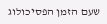שעם הזמן הפסיכולוג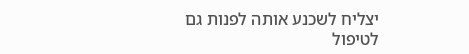יצליח לשכנע אותה לפנות גם לטיפול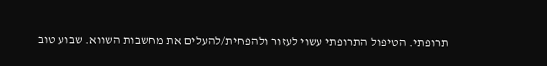תרופתי. הטיפול התרופתי עשוי לעזור ולהפחית/להעלים את מחשבות השווא. שבוע טוב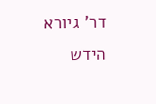דר' גיורא הידש